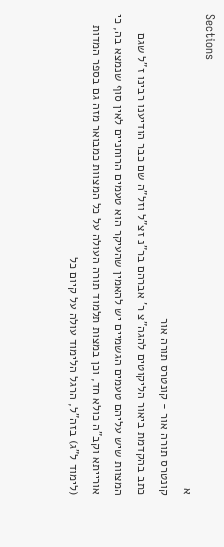Sections
א
קונטרס תורה אור - קונטרס תורה אור
כתב בהקדמת ביאור הליקוטים להגה"צ ר' אברהם בר"נ זצ"ל וזל"ה שם כבר הודיענו רבינו ז"ל שגם המצוות שיש עליהם טעמים הגשמיים יש להאמין שהעיקר הוא טעמים הרוחניים לאין סוף שנמצא בה, כי אורייתא וקב"ה כולא חד, וכן במצות תלמוד תורה העולה על כל המצוות כמבואר מזה גם בספר המדות (לימוד ל"ג) בזה"ל, הרגל הלימוד עולה על קיום כל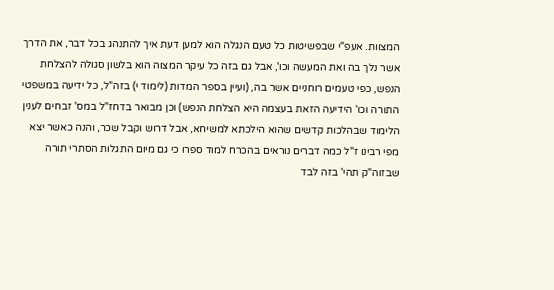המצוות. אעפ"י שבפשיטות כל טעם הנגלה הוא למען דעת איך להתנהג בכל דבר, את הדרך אשר נלך בה ואת המעשה וכו', אבל גם בזה כל עיקר המצוה הוא בלשון סגולה להצלחת הנפש, כפי טעמים רוחניים אשר בה, (ועיין בספר המדות (לימוד י) בזה"ל, כל ידיעה במשפטי התורה וכו' הידיעה הזאת בעצמה היא הצלחת הנפש) וכן מבואר בדחז"ל במס' זבחים לענין הלימוד שבהלכות קדשים שהוא הילכתא למשיחא, אבל דרוש וקבל שכר, והנה כאשר יצא מפי רבינו ז"ל כמה דברים נוראים בהכרח למוד ספרו כי גם מיום התגלות הסתרי תורה שבזוה"ק תהי' בזה לבד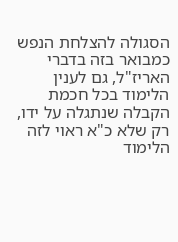הסגולה להצלחת הנפש כמבואר בזה בדברי האריז"ל, גם לענין הלימוד בכל חכמת הקבלה שנתגלה על ידו, רק שלא כ"א ראוי לזה הלימוד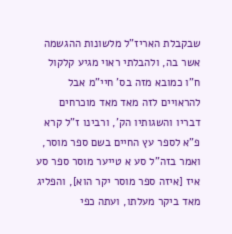שבקבלת האריז"ל מלשונות ההגשמה אשר בה, ולהבלתי ראוי מגיע קלקול ח"ו כמובא מזה בס' חיי"מ אבל להראויים לזה מאד מאד מוכרחים דבריו והשגותיו הק', ורבינו ז"ל קרא פ"א לספר עץ החיים בשם ספר מוסר, ואמר בזה"ל סע א טייער מוסר ספר סע איז [איזה ספר מוסר יקר הוא], והפליג מאד ביקר מעלתו, ועתה כפי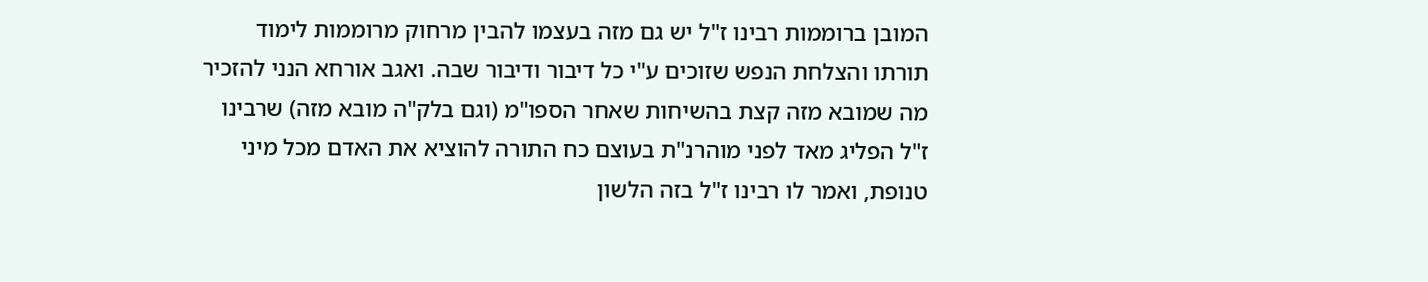המובן ברוממות רבינו ז"ל יש גם מזה בעצמו להבין מרחוק מרוממות לימוד תורתו והצלחת הנפש שזוכים ע"י כל דיבור ודיבור שבה. ואגב אורחא הנני להזכיר מה שמובא מזה קצת בהשיחות שאחר הספו"מ (וגם בלק"ה מובא מזה) שרבינו ז"ל הפליג מאד לפני מוהרנ"ת בעוצם כח התורה להוציא את האדם מכל מיני טנופת, ואמר לו רבינו ז"ל בזה הלשון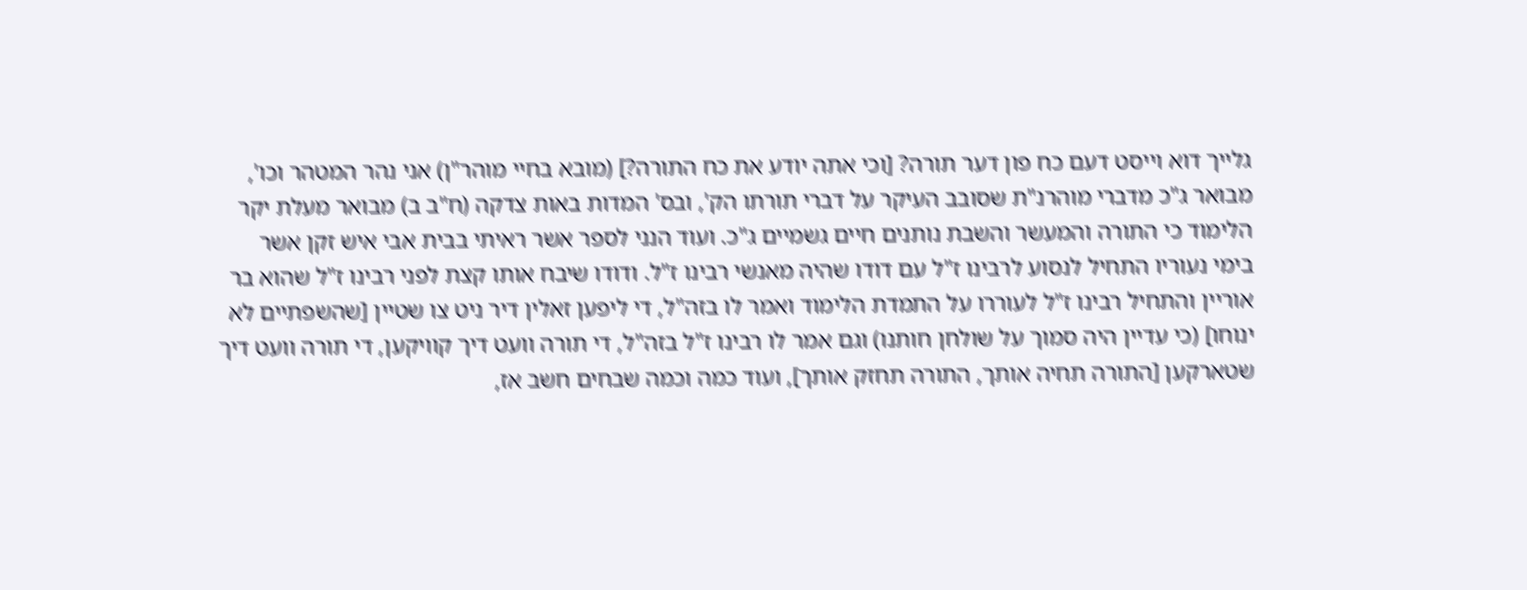גלייך דוא וייסט דעם כח פון דער תורה? [וכי אתה יודע את כח התורה?] (מובא בחיי מוהר"ן) אני נהר המטהר וכו', מבואר ג"כ מדברי מוהרנ"ת שסובב העיקר על דברי תורתו הק', ובס' המדות באות צדקה (ח"ב ב) מבואר מעלת יקר הלימוד כי התורה והמעשר והשבת נותנים חיים גשמיים ג"כ. ועוד הנני לספר אשר ראיתי בבית אבי איש זקן אשר בימי נעוריו התחיל לנסוע לרבינו ז"ל עם דודו שהיה מאנשי רבינו ז"ל. ודודו שיבח אותו קצת לפני רבינו ז"ל שהוא בר אוריין והתחיל רבינו ז"ל לעוררו על התמדת הלימוד ואמר לו בזה"ל, די ליפען זאלין דיר ניט צו שטיין [שהשפתיים לא ינוחו] (כי עדיין היה סמוך על שולחן חותנו) וגם אמר לו רבינו ז"ל בזה"ל, די תורה וועט דיך קוויקען, די תורה וועט דיך שטארקען [התורה תחיה אותך, התורה תחזק אותך], ועוד כמה וכמה שבחים חשב אז,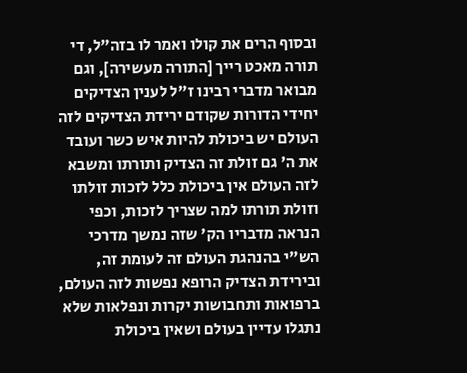ובסוף הרים את קולו ואמר לו בזה"ל, די תורה מאכט רייך [התורה מעשירה], וגם מבואר מדברי רבינו ז"ל לענין הצדיקים יחידי הדורות שקודם ירידת הצדיקים לזה העולם יש ביכולת להיות איש כשר ועובד את ה' גם זולת זה הצדיק ותורתו ומשבא לזה העולם אין ביכולת כלל לזכות זולתו וזולת תורתו למה שצריך לזכות, וכפי הנראה מדבריו הק' שזה נמשך מדרכי הש"י בהנהגת העולם זה לעומת זה, ובירידת הצדיק הרופא נפשות לזה העולם, ברפואות ותחבושות יקרות ונפלאות שלא נתגלו עדיין בעולם ושאין ביכולת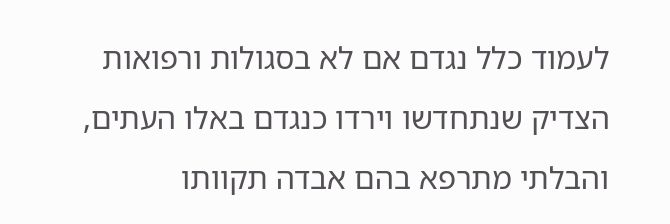לעמוד כלל נגדם אם לא בסגולות ורפואות הצדיק שנתחדשו וירדו כנגדם באלו העתים, והבלתי מתרפא בהם אבדה תקוותו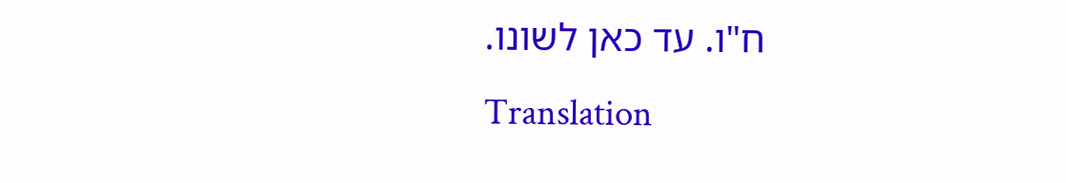ח"ו. עד כאן לשונו.
Translation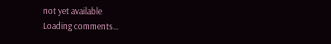not yet available
Loading comments…